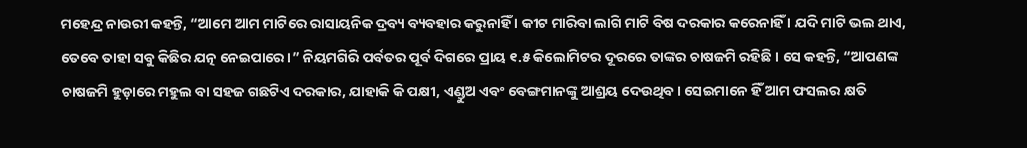ମହେନ୍ଦ୍ର ନାଉରୀ କହନ୍ତି, “ଆମେ ଆମ ମାଟିରେ ରାସାୟନିକ ଦ୍ରବ୍ୟ ବ୍ୟବହାର କରୁନାହିଁ । କୀଟ ମାରିବା ଲାଗି ମାଟି ବିଷ ଦରକାର କରେନାହିଁ । ଯଦି ମାଟି ଭଲ ଥାଏ, ତେବେ ତାହା ସବୁ କିଛିର ଯତ୍ନ ନେଇପାରେ।” ନିୟମଗିରି ପର୍ବତର ପୂର୍ବ ଦିଗରେ ପ୍ରାୟ ୧.୫ କିଲୋମିଟର ଦୂରରେ ତାଙ୍କର ଚାଷଜମି ରହିଛି । ସେ କହନ୍ତି, “ଆପଣଙ୍କ ଚାଷଜମି ହୁଡ଼ାରେ ମହୁଲ ବା ସହଜ ଗଛଟିଏ ଦରକାର, ଯାହାକି କି ପକ୍ଷୀ, ଏଣ୍ଡୁଅ ଏବଂ ବେଙ୍ଗମାନଙ୍କୁ ଆଶ୍ରୟ ଦେଉଥିବ। ସେଇମାନେ ହିଁ ଆମ ଫସଲର କ୍ଷତି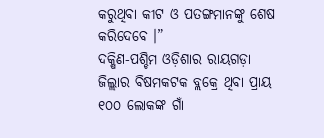କରୁଥିବା କୀଟ ଓ ପତଙ୍ଗମାନଙ୍କୁ ଶେଷ କରିଦେବେ ।”
ଦକ୍ଷିଣ-ପଶ୍ଚିମ ଓଡ଼ିଶାର ରାୟଗଡ଼ା ଜିଲ୍ଲାର ବିଷମକଟକ ବ୍ଲକ୍ରେ ଥିବା ପ୍ରାୟ ୧୦୦ ଲୋକଙ୍କ ଗାଁ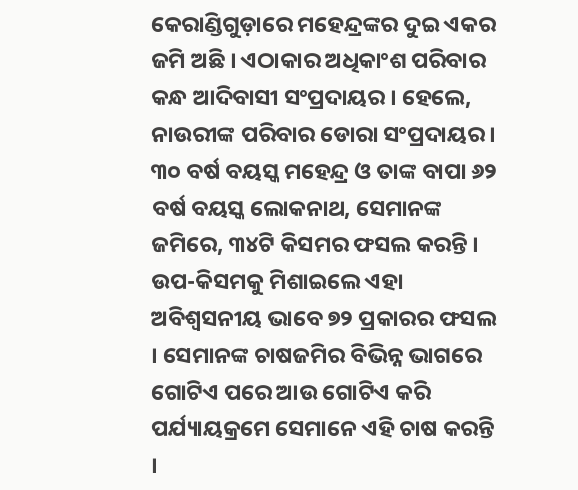କେରାଣ୍ଡିଗୁଡ଼ାରେ ମହେନ୍ଦ୍ରଙ୍କର ଦୁଇ ଏକର ଜମି ଅଛି । ଏଠାକାର ଅଧିକାଂଶ ପରିବାର କନ୍ଧ ଆଦିବାସୀ ସଂପ୍ରଦାୟର । ହେଲେ, ନାଉରୀଙ୍କ ପରିବାର ଡୋରା ସଂପ୍ରଦାୟର ।
୩୦ ବର୍ଷ ବୟସ୍କ ମହେନ୍ଦ୍ର ଓ ତାଙ୍କ ବାପା ୬୨ ବର୍ଷ ବୟସ୍କ ଲୋକନାଥ, ସେମାନଙ୍କ ଜମିରେ, ୩୪ଟି କିସମର ଫସଲ କରନ୍ତି । ଉପ-କିସମକୁ ମିଶାଇଲେ ଏହା ଅବିଶ୍ୱସନୀୟ ଭାବେ ୭୨ ପ୍ରକାରର ଫସଲ । ସେମାନଙ୍କ ଚାଷଜମିର ବିଭିନ୍ନ ଭାଗରେ ଗୋଟିଏ ପରେ ଆଉ ଗୋଟିଏ କରି ପର୍ଯ୍ୟାୟକ୍ରମେ ସେମାନେ ଏହି ଚାଷ କରନ୍ତି ।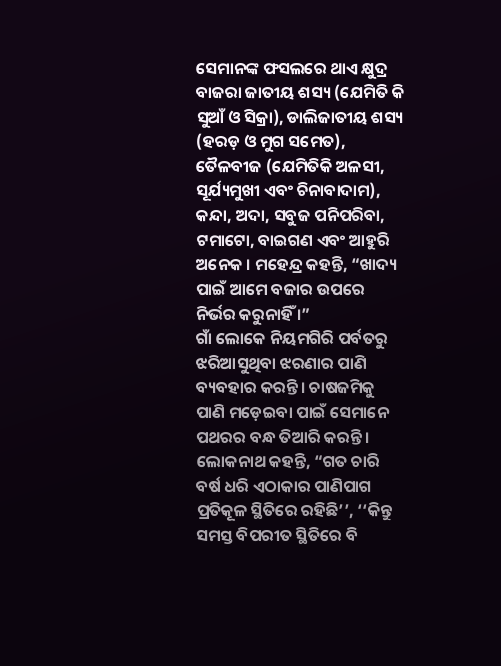ସେମାନଙ୍କ ଫସଲରେ ଥାଏ କ୍ଷୁଦ୍ର ବାଜରା ଜାତୀୟ ଶସ୍ୟ (ଯେମିତି କି ସୁଆଁ ଓ ସିକ୍ରା), ଡାଲିଜାତୀୟ ଶସ୍ୟ (ହରଡ଼ ଓ ମୁଗ ସମେତ), ତୈଳବୀଜ (ଯେମିତିକି ଅଳସୀ, ସୂର୍ଯ୍ୟମୁଖୀ ଏବଂ ଚିନାବାଦାମ), କନ୍ଦା, ଅଦା, ସବୁଜ ପନିପରିବା, ଟମାଟୋ, ବାଇଗଣ ଏବଂ ଆହୁରି ଅନେକ । ମହେନ୍ଦ୍ର କହନ୍ତି, “ଖାଦ୍ୟ ପାଇଁ ଆମେ ବଜାର ଉପରେ ନିର୍ଭର କରୁନାହିଁ ।”
ଗାଁ ଲୋକେ ନିୟମଗିରି ପର୍ବତରୁ ଝରିଆସୁଥିବା ଝରଣାର ପାଣି ବ୍ୟବହାର କରନ୍ତି। ଚାଷଜମିକୁ ପାଣି ମଡ଼େଇବା ପାଇଁ ସେମାନେ ପଥରର ବନ୍ଧ ତିଆରି କରନ୍ତି । ଲୋକନାଥ କହନ୍ତି, “ଗତ ଚାରି ବର୍ଷ ଧରି ଏଠାକାର ପାଣିପାଗ ପ୍ରତିକୂଳ ସ୍ଥିତିରେ ରହିଛି’’, ‘‘କିନ୍ତୁ ସମସ୍ତ ବିପରୀତ ସ୍ଥିତିରେ ବି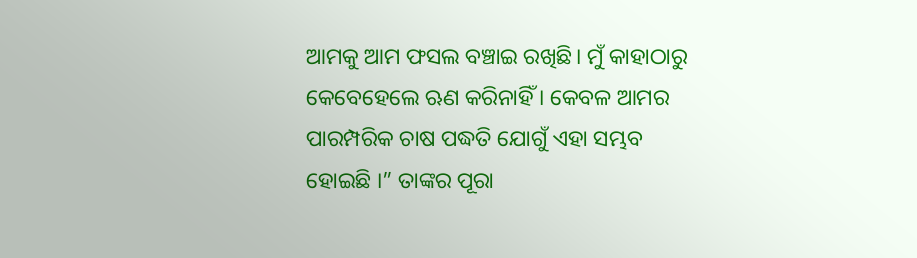ଆମକୁ ଆମ ଫସଲ ବଞ୍ଚାଇ ରଖିଛି। ମୁଁ କାହାଠାରୁ କେବେହେଲେ ଋଣ କରିନାହିଁ । କେବଳ ଆମର ପାରମ୍ପରିକ ଚାଷ ପଦ୍ଧତି ଯୋଗୁଁ ଏହା ସମ୍ଭବ ହୋଇଛି ।” ତାଙ୍କର ପୂରା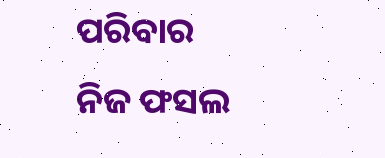ପରିବାର ନିଜ ଫସଲ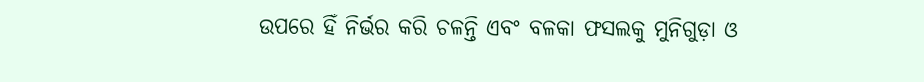ଉପରେ ହିଁ ନିର୍ଭର କରି ଚଳନ୍ତି ଏବଂ ବଳକା ଫସଲକୁ ମୁନିଗୁଡ଼ା ଓ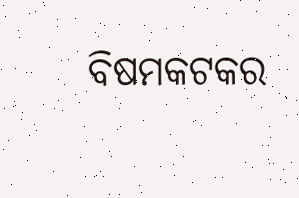ବିଷମକଟକର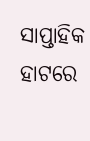ସାପ୍ତାହିକ ହାଟରେ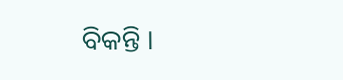ବିକନ୍ତି ।